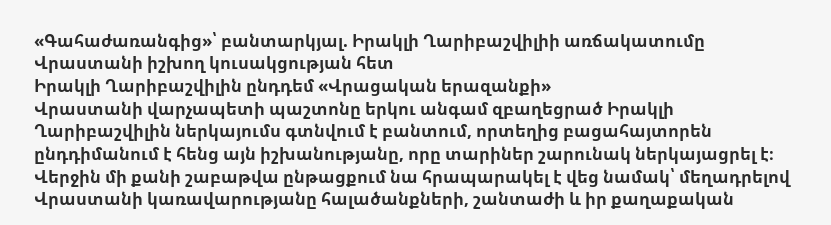«Գահաժառանգից»՝ բանտարկյալ. Իրակլի Ղարիբաշվիլիի առճակատումը Վրաստանի իշխող կուսակցության հետ
Իրակլի Ղարիբաշվիլին ընդդեմ «Վրացական երազանքի»
Վրաստանի վարչապետի պաշտոնը երկու անգամ զբաղեցրած Իրակլի Ղարիբաշվիլին ներկայումս գտնվում է բանտում, որտեղից բացահայտորեն ընդդիմանում է հենց այն իշխանությանը, որը տարիներ շարունակ ներկայացրել է։
Վերջին մի քանի շաբաթվա ընթացքում նա հրապարակել է վեց նամակ՝ մեղադրելով Վրաստանի կառավարությանը հալածանքների, շանտաժի և իր քաղաքական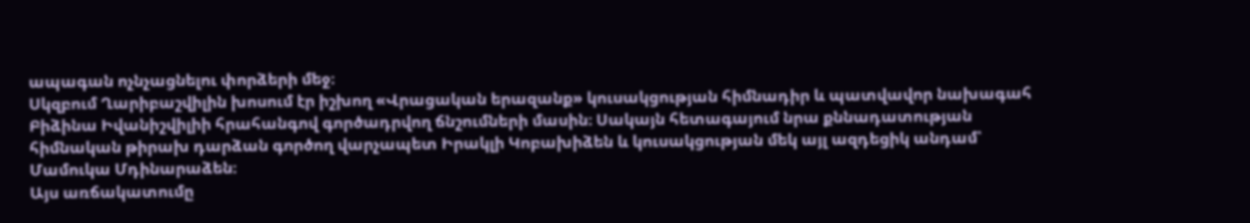ապագան ոչնչացնելու փորձերի մեջ։
Սկզբում Ղարիբաշվիլին խոսում էր իշխող «Վրացական երազանք» կուսակցության հիմնադիր և պատվավոր նախագահ Բիձինա Իվանիշվիլիի հրահանգով գործադրվող ճնշումների մասին։ Սակայն հետագայում նրա քննադատության հիմնական թիրախ դարձան գործող վարչապետ Իրակլի Կոբախիձեն և կուսակցության մեկ այլ ազդեցիկ անդամ՝ Մամուկա Մդինարաձեն։
Այս առճակատումը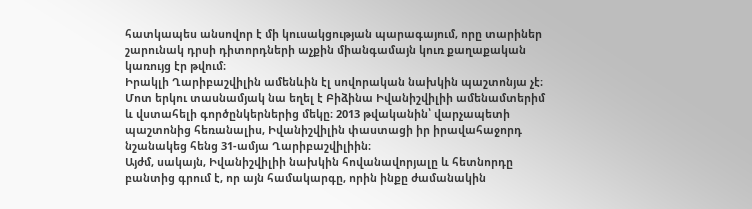հատկապես անսովոր է մի կուսակցության պարագայում, որը տարիներ շարունակ դրսի դիտորդների աչքին միանգամայն կուռ քաղաքական կառույց էր թվում։
Իրակլի Ղարիբաշվիլին ամենևին էլ սովորական նախկին պաշտոնյա չէ։ Մոտ երկու տասնամյակ նա եղել է Բիձինա Իվանիշվիլիի ամենամտերիմ և վստահելի գործընկերներից մեկը։ 2013 թվականին՝ վարչապետի պաշտոնից հեռանալիս, Իվանիշվիլին փաստացի իր իրավահաջորդ նշանակեց հենց 31-ամյա Ղարիբաշվիլիին։
Այժմ, սակայն, Իվանիշվիլիի նախկին հովանավորյալը և հետնորդը բանտից գրում է, որ այն համակարգը, որին ինքը ժամանակին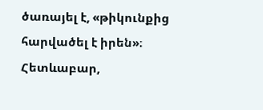ծառայել է, «թիկունքից հարվածել է իրեն»։
Հետևաբար,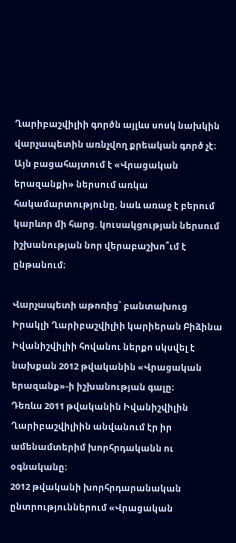Ղարիբաշվիլիի գործն այլևս սոսկ նախկին վարչապետին առնչվող քրեական գործ չէ։ Այն բացահայտում է «Վրացական երազանքի» ներսում առկա հակամարտությունը, նաև առաջ է բերում կարևոր մի հարց. կուսակցության ներսում իշխանության նոր վերաբաշխո՞ւմ է ընթանում։

Վարչապետի աթոռից՝ բանտախուց
Իրակլի Ղարիբաշվիլիի կարիերան Բիձինա Իվանիշվիլիի հովանու ներքո սկսվել է նախքան 2012 թվականին «Վրացական երազանք»-ի իշխանության գալը։
Դեռևս 2011 թվականին Իվանիշվիլին Ղարիբաշվիլիին անվանում էր իր ամենամտերիմ խորհրդականն ու օգնականը։
2012 թվականի խորհրդարանական ընտրություններում «Վրացական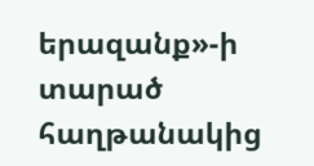երազանք»-ի տարած հաղթանակից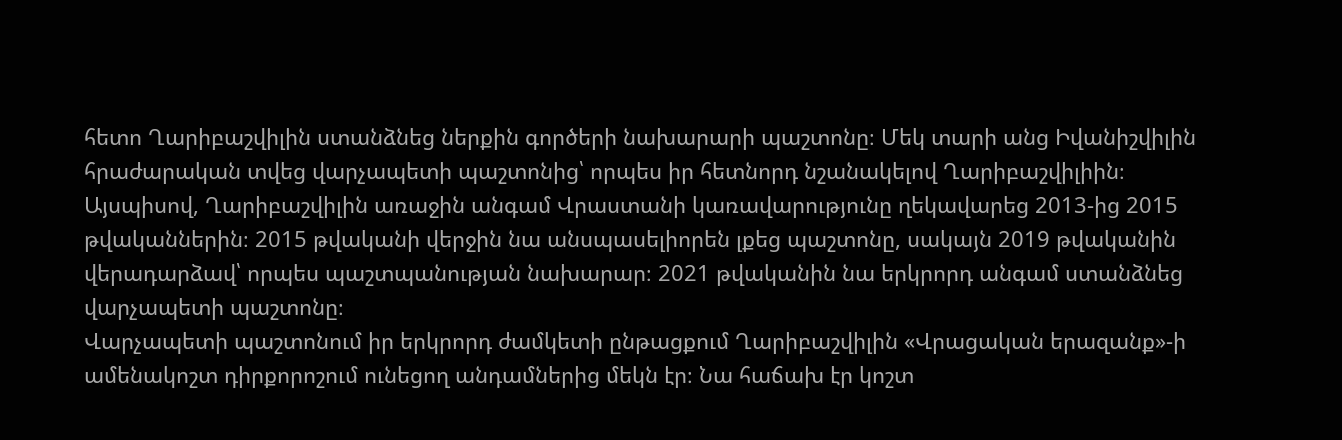հետո Ղարիբաշվիլին ստանձնեց ներքին գործերի նախարարի պաշտոնը։ Մեկ տարի անց Իվանիշվիլին հրաժարական տվեց վարչապետի պաշտոնից՝ որպես իր հետնորդ նշանակելով Ղարիբաշվիլիին։
Այսպիսով, Ղարիբաշվիլին առաջին անգամ Վրաստանի կառավարությունը ղեկավարեց 2013-ից 2015 թվականներին։ 2015 թվականի վերջին նա անսպասելիորեն լքեց պաշտոնը, սակայն 2019 թվականին վերադարձավ՝ որպես պաշտպանության նախարար։ 2021 թվականին նա երկրորդ անգամ ստանձնեց վարչապետի պաշտոնը։
Վարչապետի պաշտոնում իր երկրորդ ժամկետի ընթացքում Ղարիբաշվիլին «Վրացական երազանք»-ի ամենակոշտ դիրքորոշում ունեցող անդամներից մեկն էր։ Նա հաճախ էր կոշտ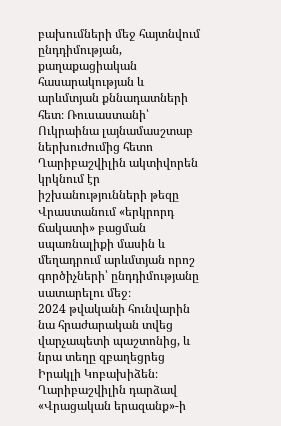բախումների մեջ հայտնվում ընդդիմության, քաղաքացիական հասարակության և արևմտյան քննադատների հետ։ Ռուսաստանի՝ Ուկրաինա լայնամասշտաբ ներխուժումից հետո Ղարիբաշվիլին ակտիվորեն կրկնում էր իշխանությունների թեզը Վրաստանում «երկրորդ ճակատի» բացման սպառնալիքի մասին և մեղադրում արևմտյան որոշ գործիչների՝ ընդդիմությանը սատարելու մեջ։
2024 թվականի հունվարին նա հրաժարական տվեց վարչապետի պաշտոնից, և նրա տեղը զբաղեցրեց Իրակլի Կոբախիձեն։ Ղարիբաշվիլին դարձավ «Վրացական երազանք»-ի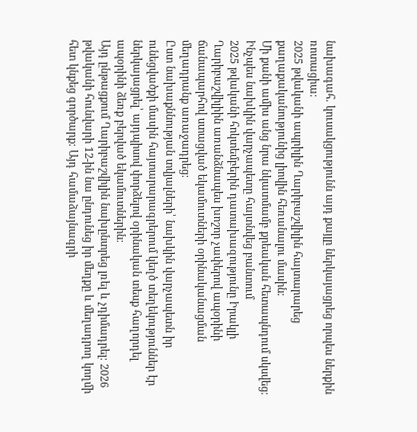նախագահ. կուսակցությունն այդ քայլը ներկայացրեց որպես ներքին ռոտացիա։
2025 թվականի ապրիլին Ղարիբաշվիլին հայտարարեց քաղաքականությունից լիովին հեռանալու մասին։
Մի քանի ամիս անց նրա նկատմամբ քրեական հետապնդում սկսվեց։
Ինչպես նախկին վարչապետը հայտնվեց բանտում
2025 թվականի հոկտեմբերին դատախազությունը Իրակլի Ղարիբաշվիլիին առանձնապես խոշոր չափերով ապօրինի ճանապարհով ստացված եկամուտների օրինականացման մեղադրանք առաջադրեց։
Ըստ նախաքննության տվյալների՝ նախկին վարչապետն իր ունեցվածքի մասին հայտարարագրերում կեղծ տեղեկություններ էր ներկայացրել՝ այդպիսով փորձելով օրինական տեսք հաղորդել ապօրինի ձեռք բերված եկամուտներին։
Այդ ընթացքում Ղարիբաշվիլին նախընտրեց լռել և չդիմադրել։ 2026 թվականի հունվարի 12-ին նա ընդունեց իր մեղքը և մեղադրող կողմի հետ կնքեց գործարք։ Այդ համաձայնագրի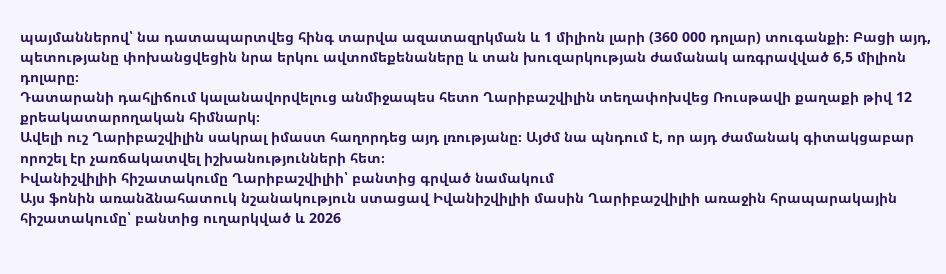պայմաններով՝ նա դատապարտվեց հինգ տարվա ազատազրկման և 1 միլիոն լարի (360 000 դոլար) տուգանքի։ Բացի այդ, պետությանը փոխանցվեցին նրա երկու ավտոմեքենաները և տան խուզարկության ժամանակ առգրավված 6,5 միլիոն դոլարը։
Դատարանի դահլիճում կալանավորվելուց անմիջապես հետո Ղարիբաշվիլին տեղափոխվեց Ռուսթավի քաղաքի թիվ 12 քրեակատարողական հիմնարկ։
Ավելի ուշ Ղարիբաշվիլին սակրալ իմաստ հաղորդեց այդ լռությանը։ Այժմ նա պնդում է, որ այդ ժամանակ գիտակցաբար որոշել էր չառճակատվել իշխանությունների հետ։
Իվանիշվիլիի հիշատակումը Ղարիբաշվիլիի՝ բանտից գրված նամակում
Այս ֆոնին առանձնահատուկ նշանակություն ստացավ Իվանիշվիլիի մասին Ղարիբաշվիլիի առաջին հրապարակային հիշատակումը՝ բանտից ուղարկված և 2026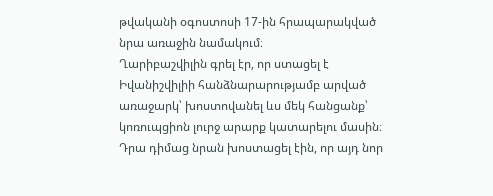թվականի օգոստոսի 17-ին հրապարակված նրա առաջին նամակում։
Ղարիբաշվիլին գրել էր, որ ստացել է Իվանիշվիլիի հանձնարարությամբ արված առաջարկ՝ խոստովանել ևս մեկ հանցանք՝ կոռուպցիոն լուրջ արարք կատարելու մասին։ Դրա դիմաց նրան խոստացել էին, որ այդ նոր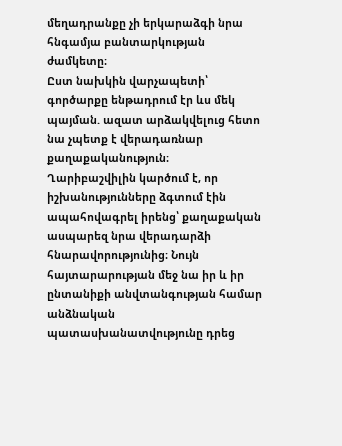մեղադրանքը չի երկարաձգի նրա հնգամյա բանտարկության ժամկետը։
Ըստ նախկին վարչապետի՝ գործարքը ենթադրում էր ևս մեկ պայման. ազատ արձակվելուց հետո նա չպետք է վերադառնար քաղաքականություն։
Ղարիբաշվիլին կարծում է, որ իշխանությունները ձգտում էին ապահովագրել իրենց՝ քաղաքական ասպարեզ նրա վերադարձի հնարավորությունից։ Նույն հայտարարության մեջ նա իր և իր ընտանիքի անվտանգության համար անձնական պատասխանատվությունը դրեց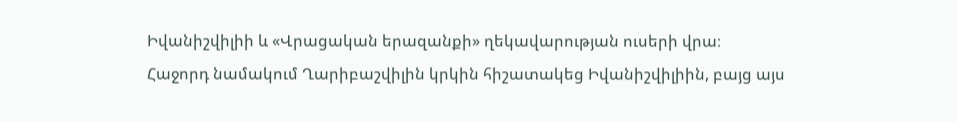Իվանիշվիլիի և «Վրացական երազանքի» ղեկավարության ուսերի վրա։
Հաջորդ նամակում Ղարիբաշվիլին կրկին հիշատակեց Իվանիշվիլիին, բայց այս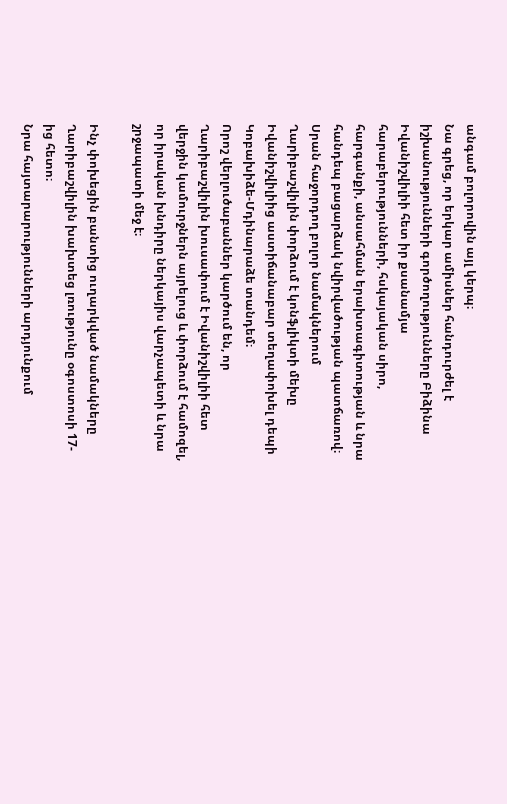անգամ բոլորովին այլ կերպ։
Նա գրեց, որ երկար ամիսներ հանդուրժել է իշխանությունների գործողությունները Բիձինա Իվանիշվիլիի հետ իր քսանամյա հարաբերությունների, հսկայական սիրո, հարգանքի, անսահման երախտագիտության և նրա հանդեպ բացարձակ նվիրվածության պատճառով։
Սրան հաջորդող բոլոր նամակներում Ղարիբաշվիլին փորձում է կոնֆլիկտի մեխը Իվանիշվիլիից աստիճանաբար տեղափոխել դեպի Կոբախիձե-Մդինարաձե տանդեմ։
Որոշ վերլուծաբաններ կարծում են, որ Ղարիբաշվիլին խուսափում է Իվանիշվիլիի հետ վերջին կամուրջներն այրելուց և փորձում է համոզել, որ իրական խնդիրը ներկայիս վարչապետի և նրա շրջապատի մեջ է։

Ինչ փոխեցին բանտից ուղարկված նամակները
Ղարիբաշվիլին խախտեց լռությունը օգոստոսի 17-ից հետո։
Նրա հայտարարությունների արդյունքում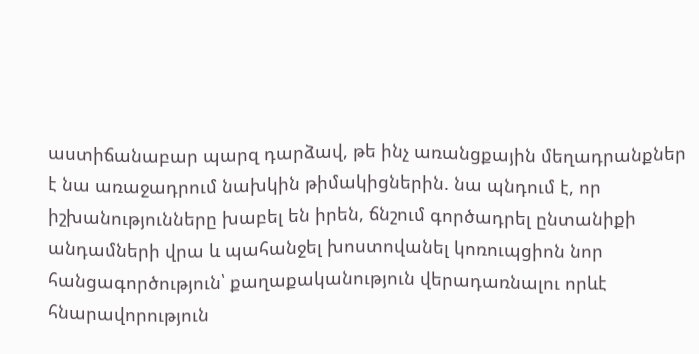աստիճանաբար պարզ դարձավ, թե ինչ առանցքային մեղադրանքներ է նա առաջադրում նախկին թիմակիցներին. նա պնդում է, որ իշխանությունները խաբել են իրեն, ճնշում գործադրել ընտանիքի անդամների վրա և պահանջել խոստովանել կոռուպցիոն նոր հանցագործություն՝ քաղաքականություն վերադառնալու որևէ հնարավորություն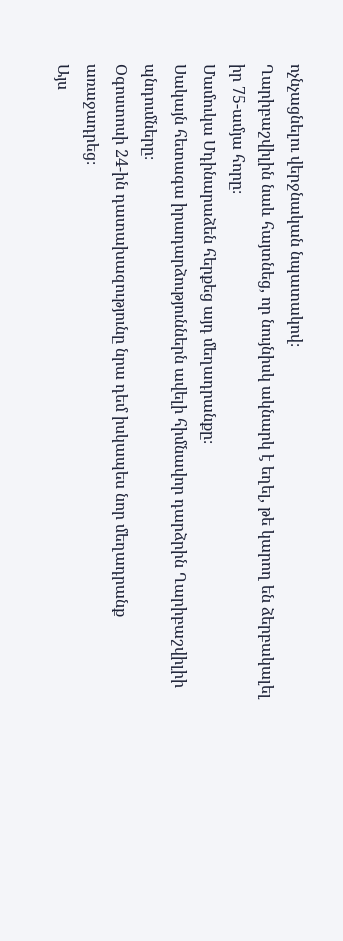ոչնչացնելու վերջնական նպատակով։
Ղարիբաշվիլին նաև հայտնեց, որ նույնիսկ ակնարկ է եղել, թե կարող են ձերբակալել իր 75-ամյա հորը։
Մամուկա Մդինարաձեն հերքեց այդ մեղադրանքը։
Սակայն հետագա իրադարձություններն ավելի հիմնավոր դարձրին Ղարիբաշվիլիի պնդումները։
Օգոստոսի 24-ին դատախազությունը նրա դեմ իսկապես նոր մեղադրանք առաջադրեց։
Այս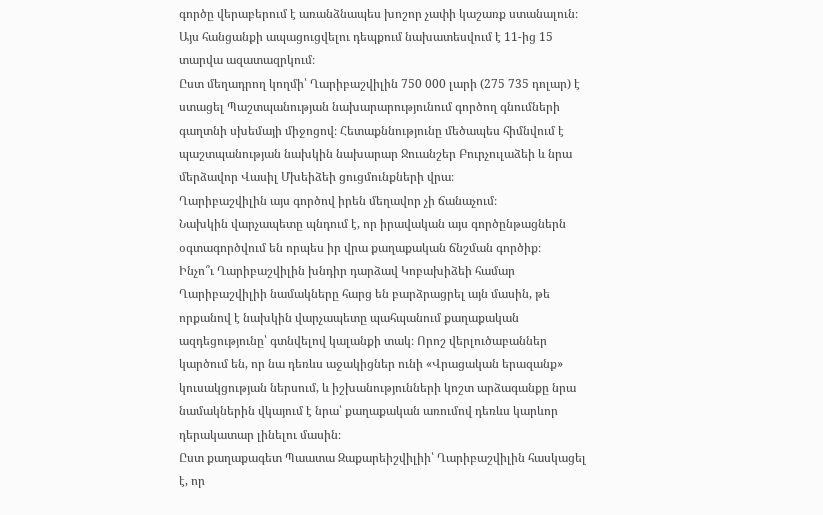գործը վերաբերում է առանձնապես խոշոր չափի կաշառք ստանալուն։ Այս հանցանքի ապացուցվելու դեպքում նախատեսվում է 11-ից 15 տարվա ազատազրկում։
Ըստ մեղադրող կողմի՝ Ղարիբաշվիլին 750 000 լարի (275 735 դոլար) է ստացել Պաշտպանության նախարարությունում գործող գնումների գաղտնի սխեմայի միջոցով։ Հետաքննությունը մեծապես հիմնվում է պաշտպանության նախկին նախարար Ջուանշեր Բուրչուլաձեի և նրա մերձավոր Վասիլ Մխեիձեի ցուցմունքների վրա։
Ղարիբաշվիլին այս գործով իրեն մեղավոր չի ճանաչում։
Նախկին վարչապետը պնդում է, որ իրավական այս գործընթացներն օգտագործվում են որպես իր վրա քաղաքական ճնշման գործիք։
Ինչո՞ւ Ղարիբաշվիլին խնդիր դարձավ Կոբախիձեի համար
Ղարիբաշվիլիի նամակները հարց են բարձրացրել այն մասին, թե որքանով է նախկին վարչապետը պահպանում քաղաքական ազդեցությունը՝ գտնվելով կալանքի տակ։ Որոշ վերլուծաբաններ կարծում են, որ նա դեռևս աջակիցներ ունի «Վրացական երազանք» կուսակցության ներսում, և իշխանությունների կոշտ արձագանքը նրա նամակներին վկայում է նրա՝ քաղաքական առումով դեռևս կարևոր դերակատար լինելու մասին։
Ըստ քաղաքագետ Պաատա Զաքարեիշվիլիի՝ Ղարիբաշվիլին հասկացել է, որ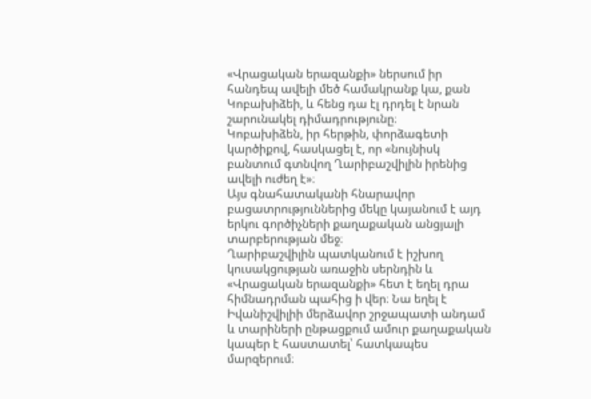«Վրացական երազանքի» ներսում իր հանդեպ ավելի մեծ համակրանք կա, քան Կոբախիձեի, և հենց դա էլ դրդել է նրան շարունակել դիմադրությունը։
Կոբախիձեն, իր հերթին, փորձագետի կարծիքով, հասկացել է, որ «նույնիսկ բանտում գտնվող Ղարիբաշվիլին իրենից ավելի ուժեղ է»։
Այս գնահատականի հնարավոր բացատրություններից մեկը կայանում է այդ երկու գործիչների քաղաքական անցյալի տարբերության մեջ։
Ղարիբաշվիլին պատկանում է իշխող կուսակցության առաջին սերնդին և «Վրացական երազանքի» հետ է եղել դրա հիմնադրման պահից ի վեր։ Նա եղել է Իվանիշվիլիի մերձավոր շրջապատի անդամ և տարիների ընթացքում ամուր քաղաքական կապեր է հաստատել՝ հատկապես մարզերում։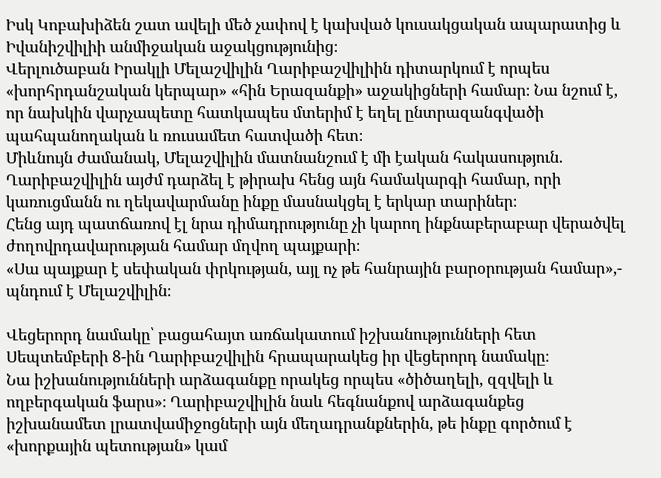Իսկ Կոբախիձեն շատ ավելի մեծ չափով է կախված կուսակցական ապարատից և Իվանիշվիլիի անմիջական աջակցությունից։
Վերլուծաբան Իրակլի Մելաշվիլին Ղարիբաշվիլիին դիտարկում է որպես «խորհրդանշական կերպար» «հին Երազանքի» աջակիցների համար։ Նա նշում է, որ նախկին վարչապետը հատկապես մտերիմ է եղել ընտրազանգվածի պահպանողական և ռուսամետ հատվածի հետ։
Միևնույն ժամանակ, Մելաշվիլին մատնանշում է մի էական հակասություն. Ղարիբաշվիլին այժմ դարձել է թիրախ հենց այն համակարգի համար, որի կառուցմանն ու ղեկավարմանը ինքը մասնակցել է երկար տարիներ։
Հենց այդ պատճառով էլ նրա դիմադրությունը չի կարող ինքնաբերաբար վերածվել ժողովրդավարության համար մղվող պայքարի։
«Սա պայքար է սեփական փրկության, այլ ոչ թե հանրային բարօրության համար»,- պնդում է Մելաշվիլին։

Վեցերորդ նամակը՝ բացահայտ առճակատում իշխանությունների հետ
Սեպտեմբերի 8-ին Ղարիբաշվիլին հրապարակեց իր վեցերորդ նամակը։
Նա իշխանությունների արձագանքը որակեց որպես «ծիծաղելի, զզվելի և ողբերգական ֆարս»։ Ղարիբաշվիլին նաև հեգնանքով արձագանքեց իշխանամետ լրատվամիջոցների այն մեղադրանքներին, թե ինքը գործում է «խորքային պետության» կամ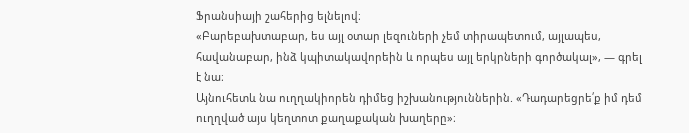Ֆրանսիայի շահերից ելնելով։
«Բարեբախտաբար, ես այլ օտար լեզուների չեմ տիրապետում, այլապես, հավանաբար, ինձ կպիտակավորեին և որպես այլ երկրների գործակալ», — գրել է նա։
Այնուհետև նա ուղղակիորեն դիմեց իշխանություններին. «Դադարեցրե՛ք իմ դեմ ուղղված այս կեղտոտ քաղաքական խաղերը»։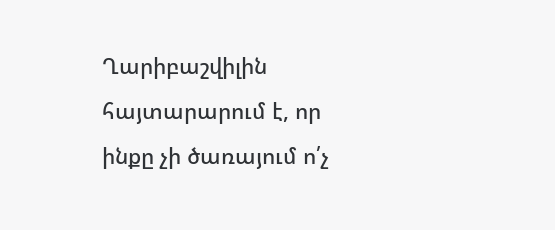Ղարիբաշվիլին հայտարարում է, որ ինքը չի ծառայում ո՛չ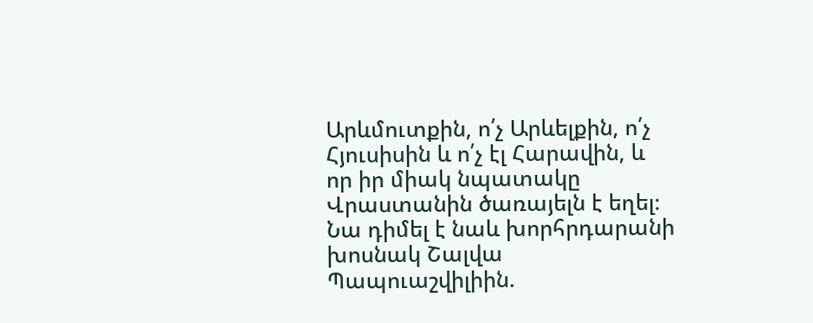Արևմուտքին, ո՛չ Արևելքին, ո՛չ Հյուսիսին և ո՛չ էլ Հարավին, և որ իր միակ նպատակը Վրաստանին ծառայելն է եղել։
Նա դիմել է նաև խորհրդարանի խոսնակ Շալվա Պապուաշվիլիին.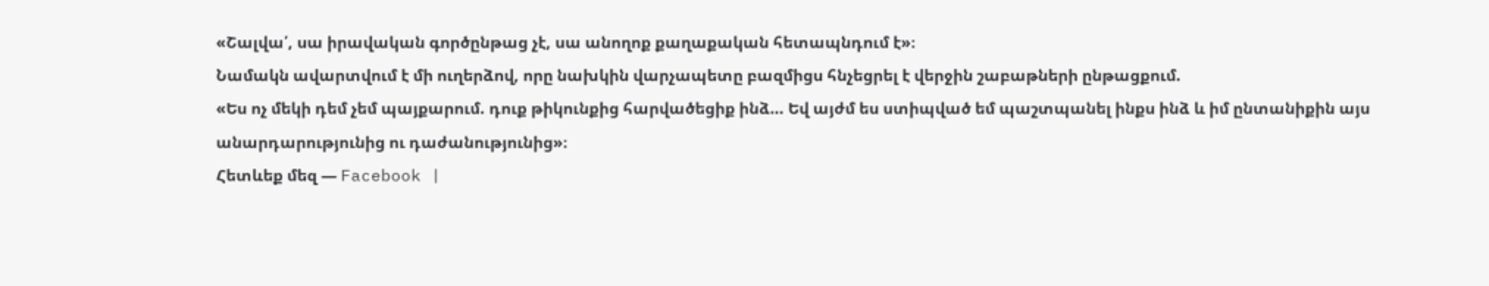«Շալվա՛, սա իրավական գործընթաց չէ, սա անողոք քաղաքական հետապնդում է»։
Նամակն ավարտվում է մի ուղերձով, որը նախկին վարչապետը բազմիցս հնչեցրել է վերջին շաբաթների ընթացքում.
«Ես ոչ մեկի դեմ չեմ պայքարում. դուք թիկունքից հարվածեցիք ինձ… Եվ այժմ ես ստիպված եմ պաշտպանել ինքս ինձ և իմ ընտանիքին այս անարդարությունից ու դաժանությունից»։
Հետևեք մեզ — Facebook |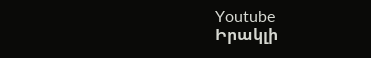Youtube
Իրակլի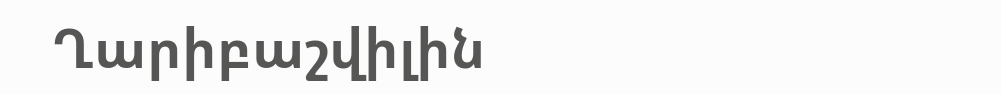Ղարիբաշվիլին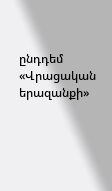ընդդեմ «Վրացական երազանքի»